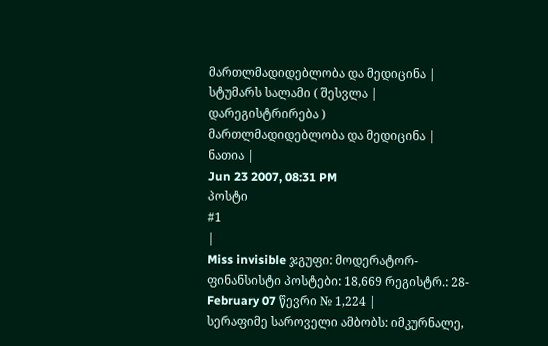მართლმადიდებლობა და მედიცინა |
სტუმარს სალამი ( შესვლა | დარეგისტრირება )
მართლმადიდებლობა და მედიცინა |
ნათია |
Jun 23 2007, 08:31 PM
პოსტი
#1
|
Miss invisible ჯგუფი: მოდერატორ-ფინანსისტი პოსტები: 18,669 რეგისტრ.: 28-February 07 წევრი № 1,224 |
სერაფიმე საროველი ამბობს: იმკურნალე,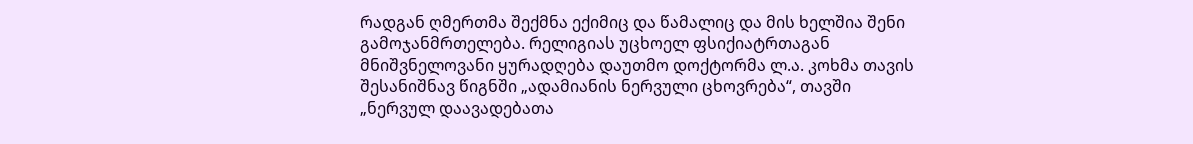რადგან ღმერთმა შექმნა ექიმიც და წამალიც და მის ხელშია შენი
გამოჯანმრთელება. რელიგიას უცხოელ ფსიქიატრთაგან მნიშვნელოვანი ყურადღება დაუთმო დოქტორმა ლ.ა. კოხმა თავის შესანიშნავ წიგნში „ადამიანის ნერვული ცხოვრება“, თავში „ნერვულ დაავადებათა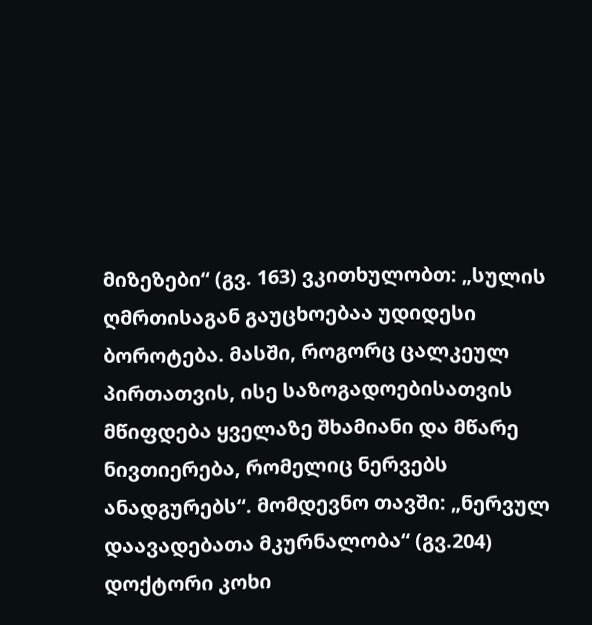მიზეზები“ (გვ. 163) ვკითხულობთ: „სულის ღმრთისაგან გაუცხოებაა უდიდესი ბოროტება. მასში, როგორც ცალკეულ პირთათვის, ისე საზოგადოებისათვის მწიფდება ყველაზე შხამიანი და მწარე ნივთიერება, რომელიც ნერვებს ანადგურებს“. მომდევნო თავში: „ნერვულ დაავადებათა მკურნალობა“ (გვ.204) დოქტორი კოხი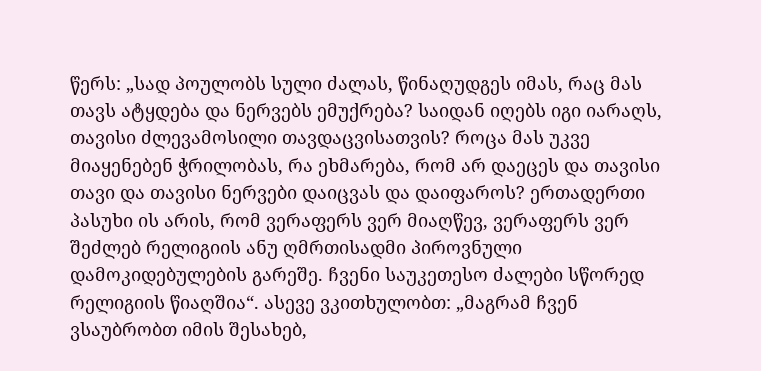წერს: „სად პოულობს სული ძალას, წინაღუდგეს იმას, რაც მას თავს ატყდება და ნერვებს ემუქრება? საიდან იღებს იგი იარაღს, თავისი ძლევამოსილი თავდაცვისათვის? როცა მას უკვე მიაყენებენ ჭრილობას, რა ეხმარება, რომ არ დაეცეს და თავისი თავი და თავისი ნერვები დაიცვას და დაიფაროს? ერთადერთი პასუხი ის არის, რომ ვერაფერს ვერ მიაღწევ, ვერაფერს ვერ შეძლებ რელიგიის ანუ ღმრთისადმი პიროვნული დამოკიდებულების გარეშე. ჩვენი საუკეთესო ძალები სწორედ რელიგიის წიაღშია“. ასევე ვკითხულობთ: „მაგრამ ჩვენ ვსაუბრობთ იმის შესახებ,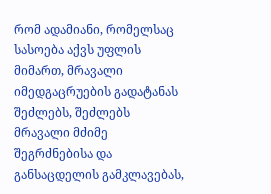რომ ადამიანი, რომელსაც სასოება აქვს უფლის მიმართ, მრავალი იმედგაცრუების გადატანას შეძლებს, შეძლებს მრავალი მძიმე შეგრძნებისა და განსაცდელის გამკლავებას,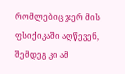რომლებიც ჯერ მის ფსიქიკაში აღწევენ, შემდეგ კი ამ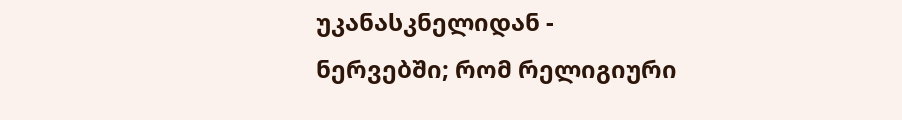უკანასკნელიდან - ნერვებში; რომ რელიგიური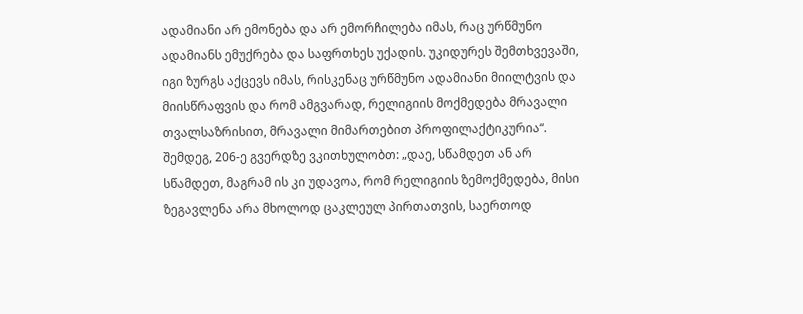ადამიანი არ ემონება და არ ემორჩილება იმას, რაც ურწმუნო ადამიანს ემუქრება და საფრთხეს უქადის. უკიდურეს შემთხვევაში, იგი ზურგს აქცევს იმას, რისკენაც ურწმუნო ადამიანი მიილტვის და მიისწრაფვის და რომ ამგვარად, რელიგიის მოქმედება მრავალი თვალსაზრისით, მრავალი მიმართებით პროფილაქტიკურია“. შემდეგ, 206-ე გვერდზე ვკითხულობთ: „დაე, სწამდეთ ან არ სწამდეთ, მაგრამ ის კი უდავოა, რომ რელიგიის ზემოქმედება, მისი ზეგავლენა არა მხოლოდ ცაკლეულ პირთათვის, საერთოდ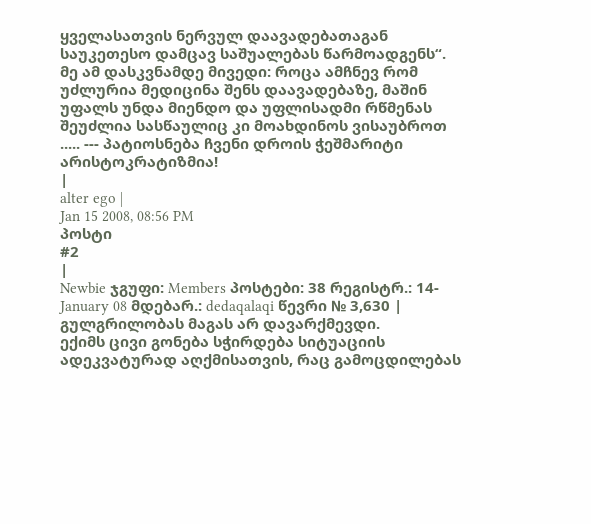ყველასათვის ნერვულ დაავადებათაგან საუკეთესო დამცავ საშუალებას წარმოადგენს“. მე ამ დასკვნამდე მივედი: როცა ამჩნევ რომ უძლურია მედიცინა შენს დაავადებაზე, მაშინ უფალს უნდა მიენდო და უფლისადმი რწმენას შეუძლია სასწაულიც კი მოახდინოს ვისაუბროთ ..... --- პატიოსნება ჩვენი დროის ჭეშმარიტი არისტოკრატიზმია!
|
alter ego |
Jan 15 2008, 08:56 PM
პოსტი
#2
|
Newbie ჯგუფი: Members პოსტები: 38 რეგისტრ.: 14-January 08 მდებარ.: dedaqalaqi წევრი № 3,630 |
გულგრილობას მაგას არ დავარქმევდი.
ექიმს ცივი გონება სჭირდება სიტუაციის ადეკვატურად აღქმისათვის, რაც გამოცდილებას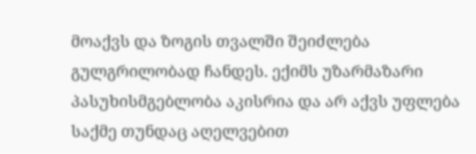მოაქვს და ზოგის თვალში შეიძლება გულგრილობად ჩანდეს. ექიმს უზარმაზარი პასუხისმგებლობა აკისრია და არ აქვს უფლება საქმე თუნდაც აღელვებით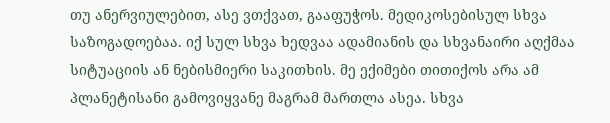თუ ანერვიულებით, ასე ვთქვათ, გააფუჭოს. მედიკოსებისულ სხვა საზოგადოებაა. იქ სულ სხვა ხედვაა ადამიანის და სხვანაირი აღქმაა სიტუაციის ან ნებისმიერი საკითხის. მე ექიმები თითიქოს არა ამ პლანეტისანი გამოვიყვანე მაგრამ მართლა ასეა. სხვა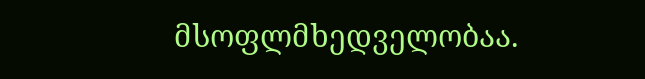მსოფლმხედველობაა.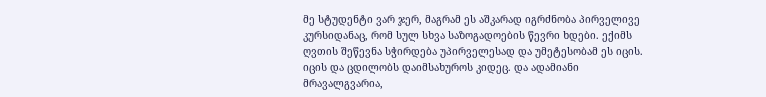მე სტუდენტი ვარ ჯერ, მაგრამ ეს აშკარად იგრძნობა პირველივე კურსიდანაც, რომ სულ სხვა საზოგადოების წევრი ხდები. ექიმს ღვთის შეწევნა სჭირდება უპირველესად და უმეტესობამ ეს იცის. იცის და ცდილობს დაიმსახუროს კიდეც. და ადამიანი მრავალგვარია,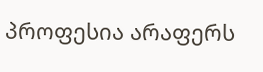პროფესია არაფერს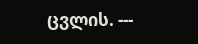ცვლის. ---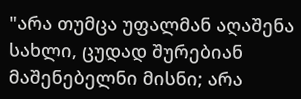"არა თუმცა უფალმან აღაშენა სახლი, ცუდად შურებიან მაშენებელნი მისნი; არა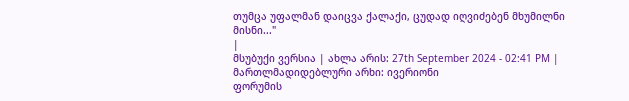თუმცა უფალმან დაიცვა ქალაქი, ცუდად იღვიძებენ მხუმილნი მისნი..."
|
მსუბუქი ვერსია | ახლა არის: 27th September 2024 - 02:41 PM |
მართლმადიდებლური არხი: ივერიონი
ფორუმის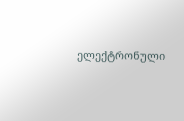ელექტრონული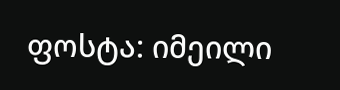ფოსტა: იმეილი